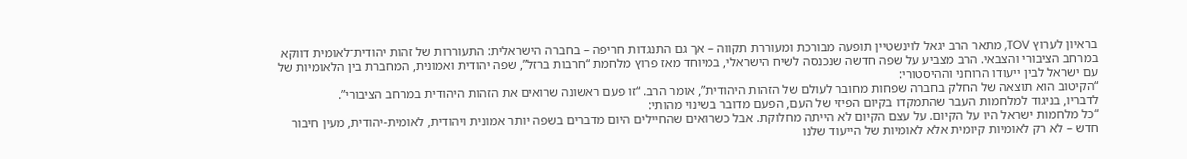בראיון לערוץ TOV, מתאר הרב יגאל לוינשטיין תופעה מבורכת ומעוררת תקווה – אך גם התנגדות חריפה – בחברה הישראלית: התעוררות של זהות יהודית־לאומית דווקא במרחב הציבורי והצבאי. הרב מצביע על שפה חדשה שנכנסה לשיח הישראלי, במיוחד מאז פרוץ מלחמת “חרבות ברזל”, שפה יהודית ואמונית, המחברת בין הלאומיות של עם ישראל לבין ייעודו הרוחני וההיסטורי:
“הקיטוב הוא תוצאה של החלק בחברה שפחות מחובר לעולם של הזהות היהודית”, אומר הרב. “זו פעם ראשונה שרואים את הזהות היהודית במרחב הציבורי”.
לדבריו, בניגוד למלחמות העבר שהתמקדו בקיום הפיזי של העם, הפעם מדובר בשינוי מהותי:
“כל מלחמות ישראל היו על הקיום. על עצם הקיום לא הייתה מחלוקת. אבל כשרואים שהחיילים היום מדברים בשפה יותר אמונית ויהודית, לאומית-יהודית, מעין חיבור חדש – לא רק לאומיות קיומית אלא לאומיות של הייעוד שלנו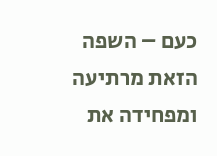כעם – השפה הזאת מרתיעה ומפחידה את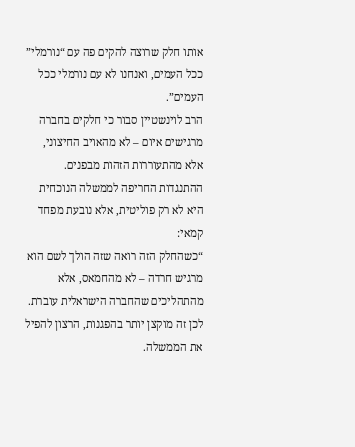אותו חלק שרוצה להקים פה עם “נורמלי” ככל העמים, ואנחנו לא עם נורמלי ככל העמים”.
הרב לוינשטיין סבור כי חלקים בחברה מרגישים איום – לא מהאויב החיצוני, אלא מהתעוררות הזהות מבפנים. ההתנגדות החריפה לממשלה הנוכחית היא לא רק פוליטית, אלא נובעת מפחד קמאי:
“כשהחלק הזה רואה שזה הולך לשם הוא מרגיש חרדה – לא מהחמאס, אלא מהתהליכים שהחברה הישראלית עוברת. לכן זה מוקצן יותר בהפגנות, הרצון להפיל את הממשלה.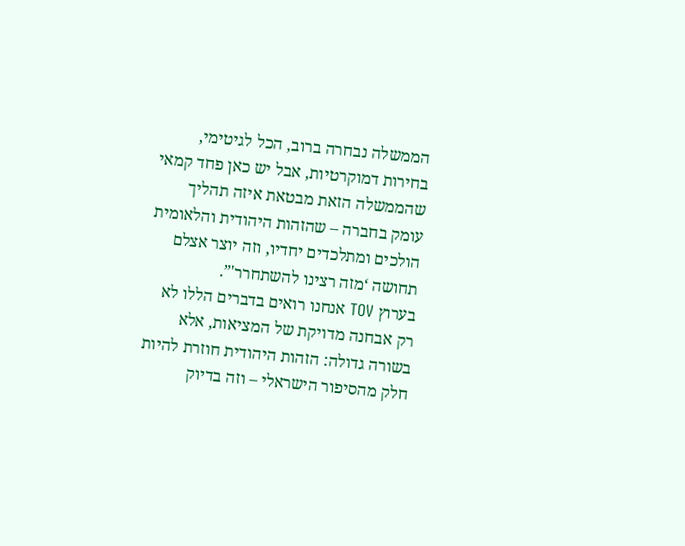הממשלה נבחרה ברוב, הכל לגיטימי, בחירות דמוקרטיות, אבל יש כאן פחד קמאי שהממשלה הזאת מבטאת איזה תהליך עומק בחברה – שהזהות היהודית והלאומית הולכים ומתלכדים יחדיו, וזה יוצר אצלם תחושה ‘מזה רצינו להשתחרר'”.
בערוץ TOV אנחנו רואים בדברים הללו לא רק אבחנה מדויקת של המציאות, אלא בשורה גדולה: הזהות היהודית חוזרת להיות חלק מהסיפור הישראלי – וזה בדיוק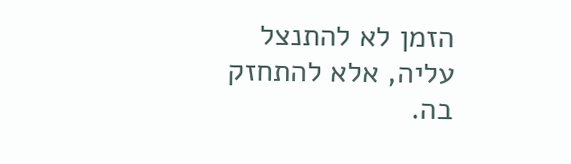הזמן לא להתנצל עליה, אלא להתחזק בה.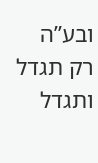ובע”ה רק תגדל ותגדל